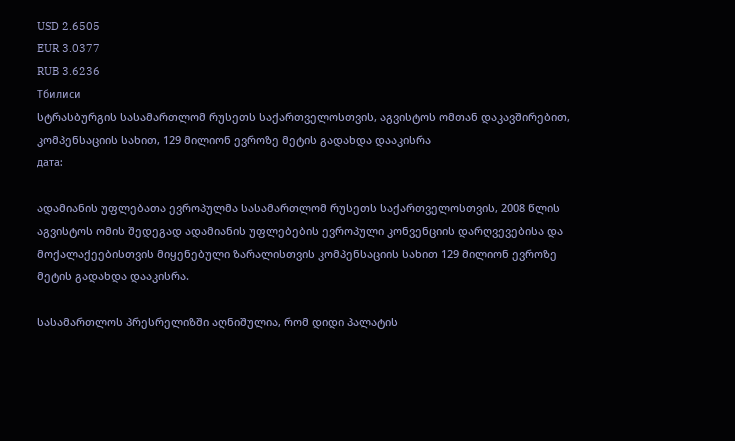USD 2.6505
EUR 3.0377
RUB 3.6236
Тбилиси
სტრასბურგის სასამართლომ რუსეთს საქართველოსთვის, აგვისტოს ომთან დაკავშირებით, კომპენსაციის სახით, 129 მილიონ ევროზე მეტის გადახდა დააკისრა
дата:

ადამიანის უფლებათა ევროპულმა სასამართლომ რუსეთს საქართველოსთვის, 2008 წლის აგვისტოს ომის შედეგად ადამიანის უფლებების ევროპული კონვენციის დარღვევებისა და მოქალაქეებისთვის მიყენებული ზარალისთვის კომპენსაციის სახით 129 მილიონ ევროზე მეტის გადახდა დააკისრა.

სასამართლოს პრესრელიზში აღნიშულია, რომ დიდი პალატის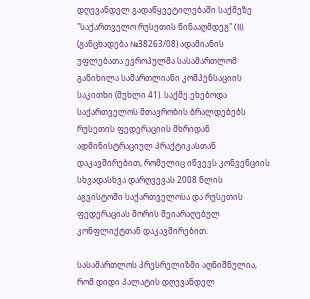დღევანდელ გადაწყვეტილებაში საქმეზე "საქართველო რუსეთის წინააღმდეგ" (II) (განცხადება №38263/08) ადამიანის უფლებათა ევროპულმა სასამართლომ განიხილა სამართლიანი კომპენსაციის საკითხი (მუხლი 41). საქმე ეხებოდა საქართველოს მთავრობის ბრალდებებს რუსეთის ფედერაციის მხრიდან ადმინისტრაციულ პრაქტიკასთან დაკავშირებით, რომელიც იწვევს კონვენციის სხვადასხვა დარღვევას 2008 წლის აგვისტოში საქართველოსა და რუსეთის ფედერაციას შორის შეიარაღებულ კონფლიქტთან დაკავშირებით.

სასამართლოს პრესრელიზში აღნიშნულია, რომ დიდი პალატის დღევანდელ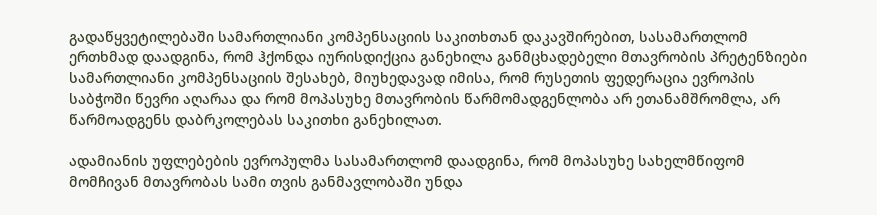გადაწყვეტილებაში სამართლიანი კომპენსაციის საკითხთან დაკავშირებით, სასამართლომ ერთხმად დაადგინა, რომ ჰქონდა იურისდიქცია განეხილა განმცხადებელი მთავრობის პრეტენზიები სამართლიანი კომპენსაციის შესახებ, მიუხედავად იმისა, რომ რუსეთის ფედერაცია ევროპის საბჭოში წევრი აღარაა და რომ მოპასუხე მთავრობის წარმომადგენლობა არ ეთანამშრომლა, არ წარმოადგენს დაბრკოლებას საკითხი განეხილათ.

ადამიანის უფლებების ევროპულმა სასამართლომ დაადგინა, რომ მოპასუხე სახელმწიფომ მომჩივან მთავრობას სამი თვის განმავლობაში უნდა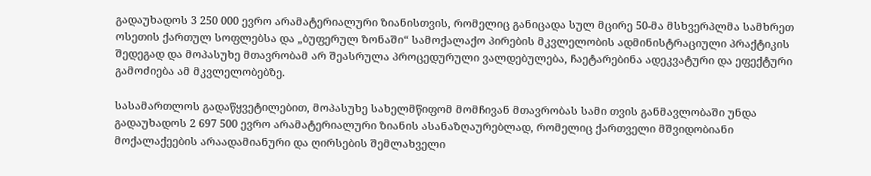გადაუხადოს 3 250 000 ევრო არამატერიალური ზიანისთვის, რომელიც განიცადა სულ მცირე 50-მა მსხვერპლმა სამხრეთ ოსეთის ქართულ სოფლებსა და „ბუფერულ ზონაში“ სამოქალაქო პირების მკვლელობის ადმინისტრაციული პრაქტიკის შედეგად და მოპასუხე მთავრობამ არ შეასრულა პროცედურული ვალდებულება, ჩაეტარებინა ადეკვატური და ეფექტური გამოძიება ამ მკვლელობებზე.

სასამართლოს გადაწყვეტილებით, მოპასუხე სახელმწიფომ მომჩივან მთავრობას სამი თვის განმავლობაში უნდა გადაუხადოს 2 697 500 ევრო არამატერიალური ზიანის ასანაზღაურებლად, რომელიც ქართველი მშვიდობიანი მოქალაქეების არაადამიანური და ღირსების შემლახველი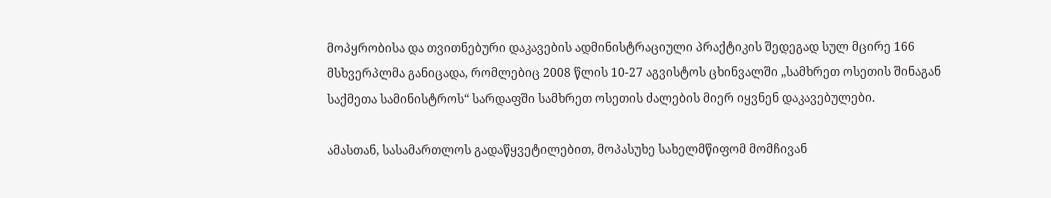მოპყრობისა და თვითნებური დაკავების ადმინისტრაციული პრაქტიკის შედეგად სულ მცირე 166 მსხვერპლმა განიცადა, რომლებიც 2008 წლის 10-27 აგვისტოს ცხინვალში „სამხრეთ ოსეთის შინაგან საქმეთა სამინისტროს“ სარდაფში სამხრეთ ოსეთის ძალების მიერ იყვნენ დაკავებულები.

ამასთან, სასამართლოს გადაწყვეტილებით, მოპასუხე სახელმწიფომ მომჩივან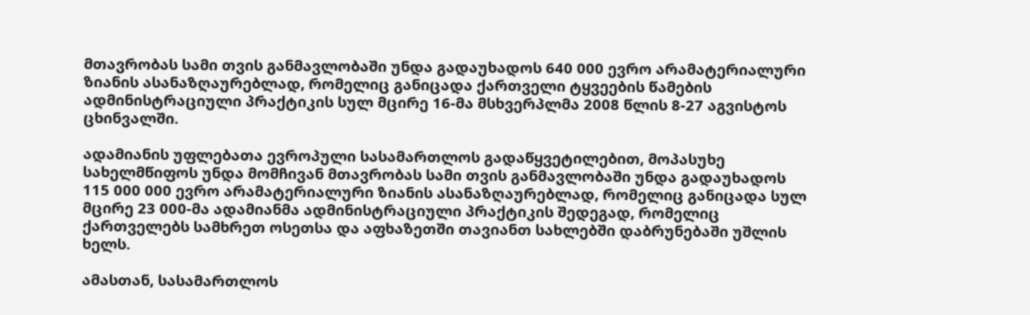მთავრობას სამი თვის განმავლობაში უნდა გადაუხადოს 640 000 ევრო არამატერიალური ზიანის ასანაზღაურებლად, რომელიც განიცადა ქართველი ტყვეების წამების ადმინისტრაციული პრაქტიკის სულ მცირე 16-მა მსხვერპლმა 2008 წლის 8-27 აგვისტოს ცხინვალში.

ადამიანის უფლებათა ევროპული სასამართლოს გადაწყვეტილებით, მოპასუხე სახელმწიფოს უნდა მომჩივან მთავრობას სამი თვის განმავლობაში უნდა გადაუხადოს 115 000 000 ევრო არამატერიალური ზიანის ასანაზღაურებლად, რომელიც განიცადა სულ მცირე 23 000-მა ადამიანმა ადმინისტრაციული პრაქტიკის შედეგად, რომელიც ქართველებს სამხრეთ ოსეთსა და აფხაზეთში თავიანთ სახლებში დაბრუნებაში უშლის ხელს.

ამასთან, სასამართლოს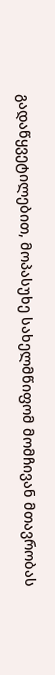გადაწყვეტილებით, მოპასუხე სახელმწიფომ მომჩივან მთავრობას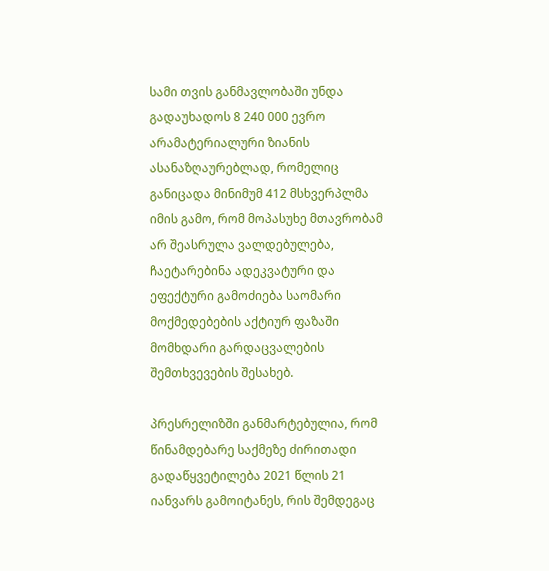სამი თვის განმავლობაში უნდა გადაუხადოს 8 240 000 ევრო არამატერიალური ზიანის ასანაზღაურებლად, რომელიც განიცადა მინიმუმ 412 მსხვერპლმა იმის გამო, რომ მოპასუხე მთავრობამ არ შეასრულა ვალდებულება, ჩაეტარებინა ადეკვატური და ეფექტური გამოძიება საომარი მოქმედებების აქტიურ ფაზაში მომხდარი გარდაცვალების შემთხვევების შესახებ.

პრესრელიზში განმარტებულია, რომ წინამდებარე საქმეზე ძირითადი გადაწყვეტილება 2021 წლის 21 იანვარს გამოიტანეს, რის შემდეგაც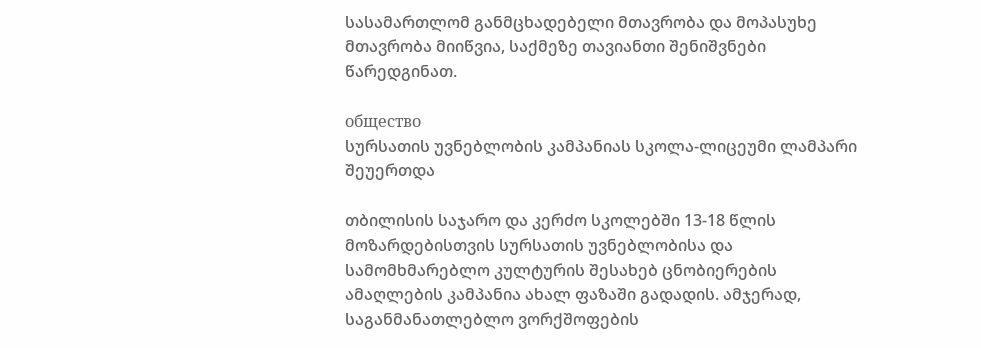სასამართლომ განმცხადებელი მთავრობა და მოპასუხე მთავრობა მიიწვია, საქმეზე თავიანთი შენიშვნები წარედგინათ.

общество
სურსათის უვნებლობის კამპანიას სკოლა-ლიცეუმი ლამპარი შეუერთდა

თბილისის საჯარო და კერძო სკოლებში 13-18 წლის მოზარდებისთვის სურსათის უვნებლობისა და სამომხმარებლო კულტურის შესახებ ცნობიერების ამაღლების კამპანია ახალ ფაზაში გადადის. ამჯერად, საგანმანათლებლო ვორქშოფების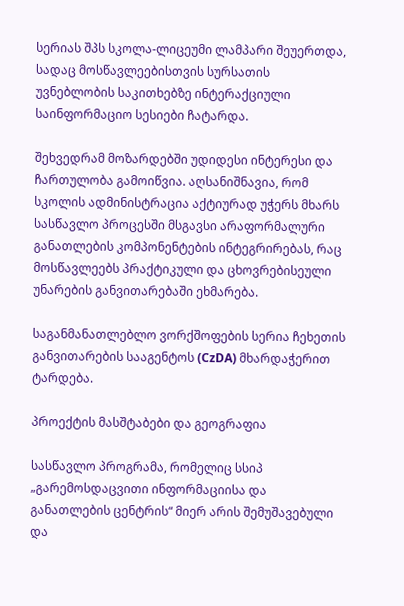სერიას შპს სკოლა-ლიცეუმი ლამპარი შეუერთდა, სადაც მოსწავლეებისთვის სურსათის უვნებლობის საკითხებზე ინტერაქციული საინფორმაციო სესიები ჩატარდა.

შეხვედრამ მოზარდებში უდიდესი ინტერესი და ჩართულობა გამოიწვია. აღსანიშნავია, რომ სკოლის ადმინისტრაცია აქტიურად უჭერს მხარს სასწავლო პროცესში მსგავსი არაფორმალური განათლების კომპონენტების ინტეგრირებას, რაც მოსწავლეებს პრაქტიკული და ცხოვრებისეული უნარების განვითარებაში ეხმარება.

საგანმანათლებლო ვორქშოფების სერია ჩეხეთის განვითარების სააგენტოს (CzDA) მხარდაჭერით ტარდება.

პროექტის მასშტაბები და გეოგრაფია

სასწავლო პროგრამა, რომელიც სსიპ „გარემოსდაცვითი ინფორმაციისა და განათლების ცენტრის“ მიერ არის შემუშავებული და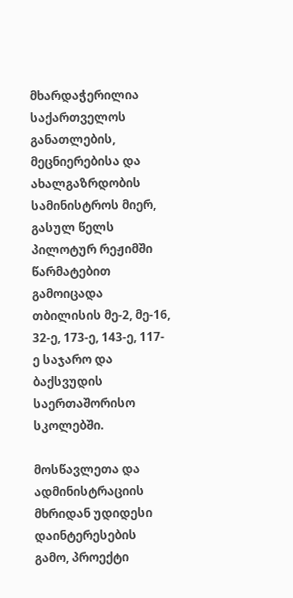მხარდაჭერილია საქართველოს განათლების, მეცნიერებისა და ახალგაზრდობის სამინისტროს მიერ, გასულ წელს პილოტურ რეჟიმში წარმატებით გამოიცადა თბილისის მე-2, მე-16, 32-ე, 173-ე, 143-ე, 117-ე საჯარო და ბაქსვუდის საერთაშორისო სკოლებში.

მოსწავლეთა და ადმინისტრაციის მხრიდან უდიდესი დაინტერესების გამო, პროექტი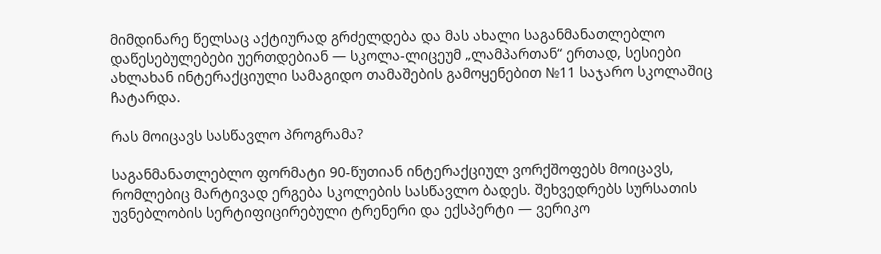მიმდინარე წელსაც აქტიურად გრძელდება და მას ახალი საგანმანათლებლო დაწესებულებები უერთდებიან — სკოლა-ლიცეუმ „ლამპართან“ ერთად, სესიები ახლახან ინტერაქციული სამაგიდო თამაშების გამოყენებით №11 საჯარო სკოლაშიც ჩატარდა.

რას მოიცავს სასწავლო პროგრამა?

საგანმანათლებლო ფორმატი 90-წუთიან ინტერაქციულ ვორქშოფებს მოიცავს, რომლებიც მარტივად ერგება სკოლების სასწავლო ბადეს. შეხვედრებს სურსათის უვნებლობის სერტიფიცირებული ტრენერი და ექსპერტი — ვერიკო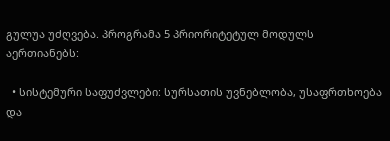გულუა უძღვება. პროგრამა 5 პრიორიტეტულ მოდულს აერთიანებს:

  • სისტემური საფუძვლები: სურსათის უვნებლობა, უსაფრთხოება და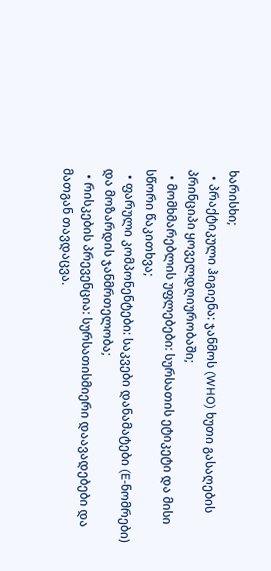ხარისხი;
  • პრაქტიკული ჰიგიენა: ჯანმოს (WHO) ხუთი გასაღების პრინციპი ყოველდღიურობაში;
  • მომხმარებლის უფლებები: სურსათის ეტიკეტი და მისი სწორი წაკითხვა;
  • ფარული კომპონენტები: საკვები დანამატები (E-ნომრები) და მოზარდის ჯანმრთელობა;
  • რისკების პრევენცია: სურსათისმიერი დაავადებები და მათგან თავდაცვა.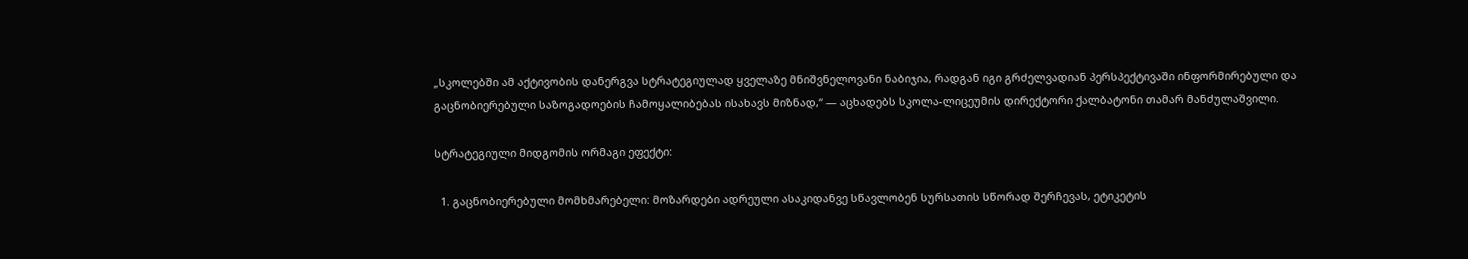„სკოლებში ამ აქტივობის დანერგვა სტრატეგიულად ყველაზე მნიშვნელოვანი ნაბიჯია, რადგან იგი გრძელვადიან პერსპექტივაში ინფორმირებული და გაცნობიერებული საზოგადოების ჩამოყალიბებას ისახავს მიზნად,“ — აცხადებს სკოლა-ლიცეუმის დირექტორი ქალბატონი თამარ მანძულაშვილი.

სტრატეგიული მიდგომის ორმაგი ეფექტი:

  1. გაცნობიერებული მომხმარებელი: მოზარდები ადრეული ასაკიდანვე სწავლობენ სურსათის სწორად შერჩევას, ეტიკეტის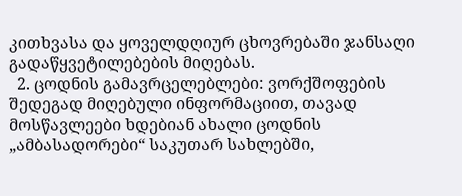კითხვასა და ყოველდღიურ ცხოვრებაში ჯანსაღი გადაწყვეტილებების მიღებას.
  2. ცოდნის გამავრცელებლები: ვორქშოფების შედეგად მიღებული ინფორმაციით, თავად მოსწავლეები ხდებიან ახალი ცოდნის „ამბასადორები“ საკუთარ სახლებში,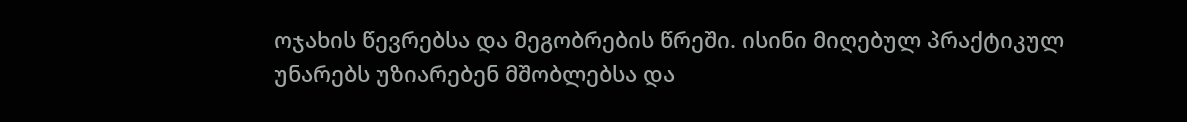ოჯახის წევრებსა და მეგობრების წრეში. ისინი მიღებულ პრაქტიკულ უნარებს უზიარებენ მშობლებსა და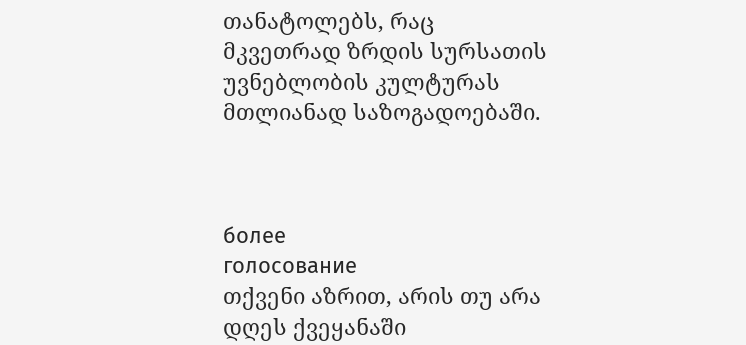თანატოლებს, რაც მკვეთრად ზრდის სურსათის უვნებლობის კულტურას მთლიანად საზოგადოებაში.



более
голосование
თქვენი აზრით, არის თუ არა დღეს ქვეყანაში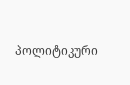პოლიტიკური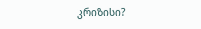კრიზისი?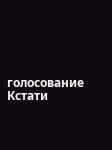голосование
Кстати